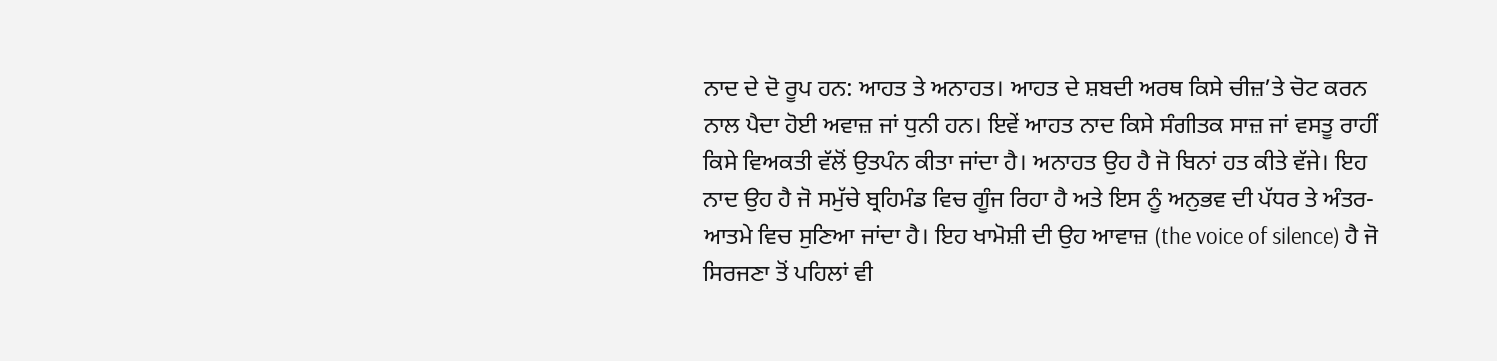ਨਾਦ ਦੇ ਦੋ ਰੂਪ ਹਨ: ਆਹਤ ਤੇ ਅਨਾਹਤ। ਆਹਤ ਦੇ ਸ਼ਬਦੀ ਅਰਥ ਕਿਸੇ ਚੀਜ਼’ਤੇ ਚੋਟ ਕਰਨ ਨਾਲ ਪੈਦਾ ਹੋਈ ਅਵਾਜ਼ ਜਾਂ ਧੁਨੀ ਹਨ। ਇਵੇਂ ਆਹਤ ਨਾਦ ਕਿਸੇ ਸੰਗੀਤਕ ਸਾਜ਼ ਜਾਂ ਵਸਤੂ ਰਾਹੀਂ ਕਿਸੇ ਵਿਅਕਤੀ ਵੱਲੋਂ ਉਤਪੰਨ ਕੀਤਾ ਜਾਂਦਾ ਹੈ। ਅਨਾਹਤ ਉਹ ਹੈ ਜੋ ਬਿਨਾਂ ਹਤ ਕੀਤੇ ਵੱਜੇ। ਇਹ ਨਾਦ ਉਹ ਹੈ ਜੋ ਸਮੁੱਚੇ ਬ੍ਰਹਿਮੰਡ ਵਿਚ ਗੂੰਜ ਰਿਹਾ ਹੈ ਅਤੇ ਇਸ ਨੂੰ ਅਨੁਭਵ ਦੀ ਪੱਧਰ ਤੇ ਅੰਤਰ-ਆਤਮੇ ਵਿਚ ਸੁਣਿਆ ਜਾਂਦਾ ਹੈ। ਇਹ ਖਾਮੋਸ਼ੀ ਦੀ ਉਹ ਆਵਾਜ਼ (the voice of silence) ਹੈ ਜੋ ਸਿਰਜਣਾ ਤੋਂ ਪਹਿਲਾਂ ਵੀ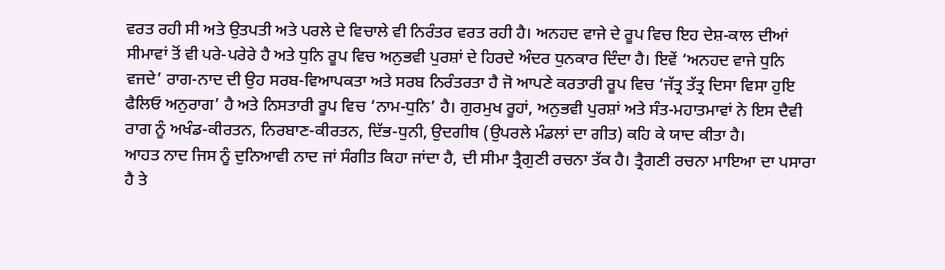ਵਰਤ ਰਹੀ ਸੀ ਅਤੇ ਉਤਪਤੀ ਅਤੇ ਪਰਲੇ ਦੇ ਵਿਚਾਲੇ ਵੀ ਨਿਰੰਤਰ ਵਰਤ ਰਹੀ ਹੈ। ਅਨਹਦ ਵਾਜੇ ਦੇ ਰੂਪ ਵਿਚ ਇਹ ਦੇਸ਼-ਕਾਲ ਦੀਆਂ ਸੀਮਾਵਾਂ ਤੋਂ ਵੀ ਪਰੇ-ਪਰੇਰੇ ਹੈ ਅਤੇ ਧੁਨਿ ਰੂਪ ਵਿਚ ਅਨੁਭਵੀ ਪੁਰਸ਼ਾਂ ਦੇ ਹਿਰਦੇ ਅੰਦਰ ਧੁਨਕਾਰ ਦਿੰਦਾ ਹੈ। ਇਵੇਂ ‘ਅਨਹਦ ਵਾਜੇ ਧੁਨਿ ਵਜਦੇ’ ਰਾਗ-ਨਾਦ ਦੀ ਉਹ ਸਰਬ-ਵਿਆਪਕਤਾ ਅਤੇ ਸਰਬ ਨਿਰੰਤਰਤਾ ਹੈ ਜੋ ਆਪਣੇ ਕਰਤਾਰੀ ਰੂਪ ਵਿਚ ‘ਜੱਤ੍ਰ ਤੱਤ੍ਰ ਦਿਸਾ ਵਿਸਾ ਹੁਇ ਫੈਲਿਓ ਅਨੁਰਾਗ’ ਹੈ ਅਤੇ ਨਿਸਤਾਰੀ ਰੂਪ ਵਿਚ ‘ਨਾਮ-ਧੁਨਿ’ ਹੈ। ਗੁਰਮੁਖ ਰੂਹਾਂ, ਅਨੁਭਵੀ ਪੁਰਸ਼ਾਂ ਅਤੇ ਸੰਤ-ਮਹਾਤਮਾਵਾਂ ਨੇ ਇਸ ਦੈਵੀ ਰਾਗ ਨੂੰ ਅਖੰਡ-ਕੀਰਤਨ, ਨਿਰਬਾਣ-ਕੀਰਤਨ, ਦਿੱਭ-ਧੁਨੀ, ਉਦਗੀਥ (ਉਪਰਲੇ ਮੰਡਲਾਂ ਦਾ ਗੀਤ) ਕਹਿ ਕੇ ਯਾਦ ਕੀਤਾ ਹੈ।
ਆਹਤ ਨਾਦ ਜਿਸ ਨੂੰ ਦੁਨਿਆਵੀ ਨਾਦ ਜਾਂ ਸੰਗੀਤ ਕਿਹਾ ਜਾਂਦਾ ਹੈ, ਦੀ ਸੀਮਾ ਤ੍ਰੈਗੁਣੀ ਰਚਨਾ ਤੱਕ ਹੈ। ਤ੍ਰੈਗਣੀ ਰਚਨਾ ਮਾਇਆ ਦਾ ਪਸਾਰਾ ਹੈ ਤੇ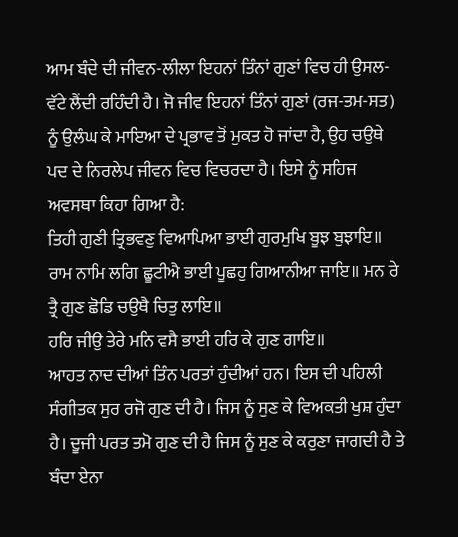ਆਮ ਬੰਦੇ ਦੀ ਜੀਵਨ-ਲੀਲਾ ਇਹਨਾਂ ਤਿੰਨਾਂ ਗੁਣਾਂ ਵਿਚ ਹੀ ਉਸਲ-ਵੱਟੇ ਲੈਂਦੀ ਰਹਿੰਦੀ ਹੈ। ਜੋ ਜੀਵ ਇਹਨਾਂ ਤਿੰਨਾਂ ਗੁਣਾਂ (ਰਜ-ਤਮ-ਸਤ) ਨੂੰ ਉਲੰਘ ਕੇ ਮਾਇਆ ਦੇ ਪ੍ਰਭਾਵ ਤੋਂ ਮੁਕਤ ਹੋ ਜਾਂਦਾ ਹੈ, ਉਹ ਚਉਥੇ ਪਦ ਦੇ ਨਿਰਲੇਪ ਜੀਵਨ ਵਿਚ ਵਿਚਰਦਾ ਹੈ। ਇਸੇ ਨੂੰ ਸਹਿਜ ਅਵਸਥਾ ਕਿਹਾ ਗਿਆ ਹੈ:
ਤਿਹੀ ਗੁਣੀ ਤ੍ਰਿਭਵਣੁ ਵਿਆਪਿਆ ਭਾਈ ਗੁਰਮੁਖਿ ਬੂਝ ਬੁਝਾਇ॥ ਰਾਮ ਨਾਮਿ ਲਗਿ ਛੂਟੀਐ ਭਾਈ ਪੂਛਹੁ ਗਿਆਨੀਆ ਜਾਇ॥ ਮਨ ਰੇ ਤ੍ਰੈ ਗੁਣ ਛੋਡਿ ਚਉਥੈ ਚਿਤੁ ਲਾਇ॥
ਹਰਿ ਜੀਉ ਤੇਰੇ ਮਨਿ ਵਸੈ ਭਾਈ ਹਰਿ ਕੇ ਗੁਣ ਗਾਇ॥
ਆਹਤ ਨਾਦ ਦੀਆਂ ਤਿੰਨ ਪਰਤਾਂ ਹੁੰਦੀਆਂ ਹਨ। ਇਸ ਦੀ ਪਹਿਲੀ ਸੰਗੀਤਕ ਸੁਰ ਰਜੋ ਗੁਣ ਦੀ ਹੈ। ਜਿਸ ਨੂੰ ਸੁਣ ਕੇ ਵਿਅਕਤੀ ਖੁਸ਼ ਹੁੰਦਾ ਹੈ। ਦੂਜੀ ਪਰਤ ਤਮੋ ਗੁਣ ਦੀ ਹੈ ਜਿਸ ਨੂੰ ਸੁਣ ਕੇ ਕਰੁਣਾ ਜਾਗਦੀ ਹੈ ਤੇ ਬੰਦਾ ਏਨਾ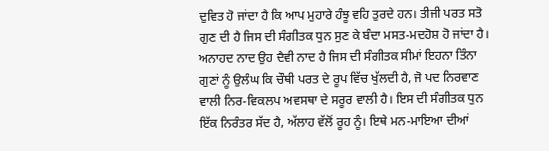ਦੁਵਿਤ ਹੋ ਜਾਂਦਾ ਹੈ ਕਿ ਆਪ ਮੁਹਾਰੇ ਹੰਝੂ ਵਹਿ ਤੁਰਦੇ ਹਨ। ਤੀਜੀ ਪਰਤ ਸਤੋ ਗੁਣ ਦੀ ਹੈ ਜਿਸ ਦੀ ਸੰਗੀਤਕ ਧੁਨ ਸੁਣ ਕੇ ਬੰਦਾ ਮਸਤ-ਮਦਹੋਸ਼ ਹੋ ਜਾਂਦਾ ਹੈ। ਅਨਾਹਦ ਨਾਦ ਉਹ ਦੈਵੀ ਨਾਦ ਹੈ ਜਿਸ ਦੀ ਸੰਗੀਤਕ ਸੀਮਾਂ ਇਹਨਾ ਤਿੰਨਾ ਗੁਣਾਂ ਨੂੰ ਉਲੰਘ ਕਿ ਚੌਥੀ ਪਰਤ ਦੇ ਰੂਪ ਵਿੱਚ ਖੁੱਲਦੀ ਹੈ, ਜੋ ਪਦ ਨਿਰਵਾਣ ਵਾਲੀ ਨਿਰ-ਵਿਕਲਪ ਅਵਸਥਾ ਦੇ ਸਰੂਰ ਵਾਲੀ ਹੈ। ਇਸ ਦੀ ਸੰਗੀਤਕ ਧੁਨ ਇੱਕ ਨਿਰੰਤਰ ਸੱਦ ਹੈ, ਅੱਲਾਹ ਵੱਲੋਂ ਰੂਹ ਨੂੰ। ਇਥੇ ਮਨ-ਮਾਇਆ ਦੀਆਂ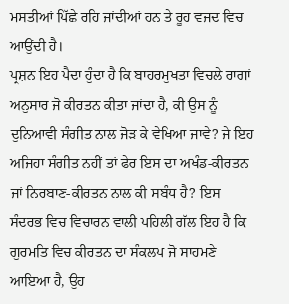ਮਸਤੀਆਂ ਪਿੱਛੇ ਰਹਿ ਜਾਂਦੀਆਂ ਹਨ ਤੇ ਰੂਹ ਵਜਦ ਵਿਚ ਆਉਂਦੀ ਹੈ।
ਪ੍ਰਸ਼ਨ ਇਹ ਪੈਦਾ ਹੁੰਦਾ ਹੈ ਕਿ ਬਾਹਰਮੁਖਤਾ ਵਿਚਲੇ ਰਾਗਾਂ
ਅਨੁਸਾਰ ਜੋ ਕੀਰਤਨ ਕੀਤਾ ਜਾਂਦਾ ਹੈ, ਕੀ ਉਸ ਨੂੰ ਦੁਨਿਆਵੀ ਸੰਗੀਤ ਨਾਲ ਜੋੜ ਕੇ ਵੇਖਿਆ ਜਾਵੇ? ਜੇ ਇਹ ਅਜਿਹਾ ਸੰਗੀਤ ਨਹੀਂ ਤਾਂ ਫੇਰ ਇਸ ਦਾ ਅਖੰਡ-ਕੀਰਤਨ ਜਾਂ ਨਿਰਬਾਣ-ਕੀਰਤਨ ਨਾਲ ਕੀ ਸਬੰਧ ਹੈ? ਇਸ ਸੰਦਰਭ ਵਿਚ ਵਿਚਾਰਨ ਵਾਲੀ ਪਹਿਲੀ ਗੱਲ ਇਹ ਹੈ ਕਿ ਗੁਰਮਤਿ ਵਿਚ ਕੀਰਤਨ ਦਾ ਸੰਕਲਪ ਜੋ ਸਾਹਮਣੇ ਆਇਆ ਹੈ, ਉਹ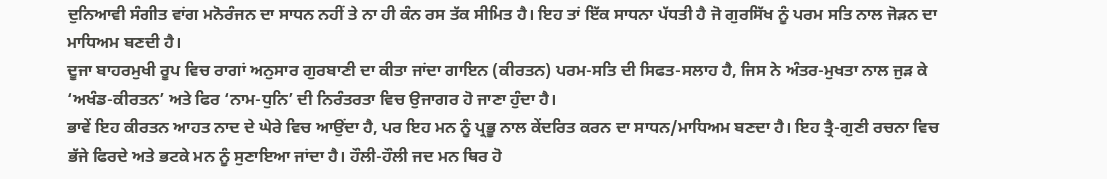ਦੁਨਿਆਵੀ ਸੰਗੀਤ ਵਾਂਗ ਮਨੋਰੰਜਨ ਦਾ ਸਾਧਨ ਨਹੀਂ ਤੇ ਨਾ ਹੀ ਕੰਨ ਰਸ ਤੱਕ ਸੀਮਿਤ ਹੈ। ਇਹ ਤਾਂ ਇੱਕ ਸਾਧਨਾ ਪੱਧਤੀ ਹੈ ਜੋ ਗੁਰਸਿੱਖ ਨੂੰ ਪਰਮ ਸਤਿ ਨਾਲ ਜੋੜਨ ਦਾ ਮਾਧਿਅਮ ਬਣਦੀ ਹੈ।
ਦੂਜਾ ਬਾਹਰਮੁਖੀ ਰੂਪ ਵਿਚ ਰਾਗਾਂ ਅਨੁਸਾਰ ਗੁਰਬਾਣੀ ਦਾ ਕੀਤਾ ਜਾਂਦਾ ਗਾਇਨ (ਕੀਰਤਨ) ਪਰਮ-ਸਤਿ ਦੀ ਸਿਫਤ-ਸਲਾਹ ਹੈ, ਜਿਸ ਨੇ ਅੰਤਰ-ਮੁਖਤਾ ਨਾਲ ਜੁੜ ਕੇ ‘ਅਖੰਡ-ਕੀਰਤਨ’ ਅਤੇ ਫਿਰ ‘ਨਾਮ-ਧੁਨਿ’ ਦੀ ਨਿਰੰਤਰਤਾ ਵਿਚ ਉਜਾਗਰ ਹੋ ਜਾਣਾ ਹੁੰਦਾ ਹੈ।
ਭਾਵੇਂ ਇਹ ਕੀਰਤਨ ਆਹਤ ਨਾਦ ਦੇ ਘੇਰੇ ਵਿਚ ਆਉਂਦਾ ਹੈ, ਪਰ ਇਹ ਮਨ ਨੂੰ ਪ੍ਰਭੂ ਨਾਲ ਕੇਂਦਰਿਤ ਕਰਨ ਦਾ ਸਾਧਨ/ਮਾਧਿਅਮ ਬਣਦਾ ਹੈ। ਇਹ ਤ੍ਰੈ-ਗੁਣੀ ਰਚਨਾ ਵਿਚ ਭੱਜੇ ਫਿਰਦੇ ਅਤੇ ਭਟਕੇ ਮਨ ਨੂੰ ਸੁਣਾਇਆ ਜਾਂਦਾ ਹੈ। ਹੌਲੀ-ਹੌਲੀ ਜਦ ਮਨ ਥਿਰ ਹੋ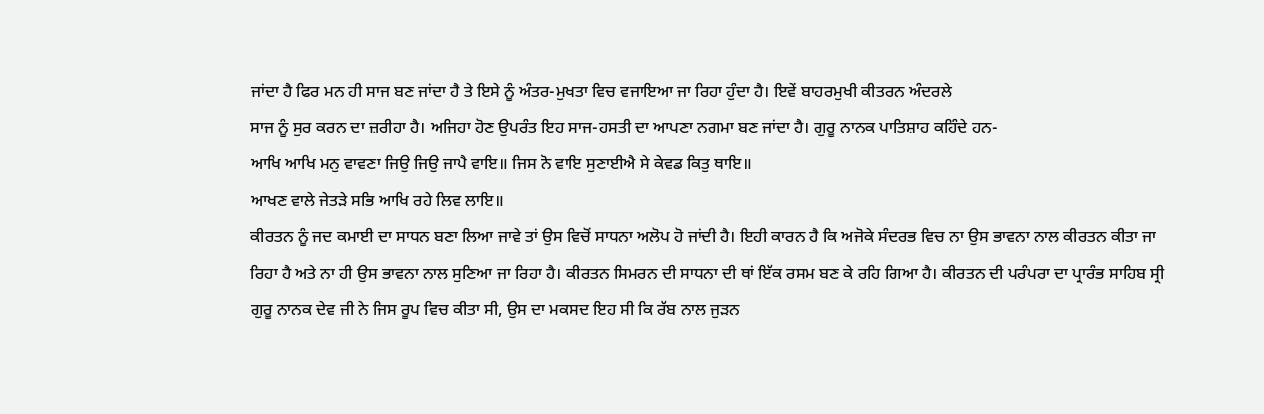ਜਾਂਦਾ ਹੈ ਫਿਰ ਮਨ ਹੀ ਸਾਜ ਬਣ ਜਾਂਦਾ ਹੈ ਤੇ ਇਸੇ ਨੂੰ ਅੰਤਰ-ਮੁਖਤਾ ਵਿਚ ਵਜਾਇਆ ਜਾ ਰਿਹਾ ਹੁੰਦਾ ਹੈ। ਇਵੇਂ ਬਾਹਰਮੁਖੀ ਕੀਤਰਨ ਅੰਦਰਲੇ
ਸਾਜ ਨੂੰ ਸੁਰ ਕਰਨ ਦਾ ਜ਼ਰੀਹਾ ਹੈ। ਅਜਿਹਾ ਹੋਣ ਉਪਰੰਤ ਇਹ ਸਾਜ-ਹਸਤੀ ਦਾ ਆਪਣਾ ਨਗਮਾ ਬਣ ਜਾਂਦਾ ਹੈ। ਗੁਰੂ ਨਾਨਕ ਪਾਤਿਸ਼ਾਹ ਕਹਿੰਦੇ ਹਨ-
ਆਖਿ ਆਖਿ ਮਨੁ ਵਾਵਣਾ ਜਿਉ ਜਿਉ ਜਾਪੈ ਵਾਇ॥ ਜਿਸ ਨੋ ਵਾਇ ਸੁਣਾਈਐ ਸੇ ਕੇਵਡ ਕਿਤੁ ਥਾਇ॥
ਆਖਣ ਵਾਲੇ ਜੇਤੜੇ ਸਭਿ ਆਖਿ ਰਹੇ ਲਿਵ ਲਾਇ॥
ਕੀਰਤਨ ਨੂੰ ਜਦ ਕਮਾਈ ਦਾ ਸਾਧਨ ਬਣਾ ਲਿਆ ਜਾਵੇ ਤਾਂ ਉਸ ਵਿਚੋਂ ਸਾਧਨਾ ਅਲੋਪ ਹੋ ਜਾਂਦੀ ਹੈ। ਇਹੀ ਕਾਰਨ ਹੈ ਕਿ ਅਜੋਕੇ ਸੰਦਰਭ ਵਿਚ ਨਾ ਉਸ ਭਾਵਨਾ ਨਾਲ ਕੀਰਤਨ ਕੀਤਾ ਜਾ ਰਿਹਾ ਹੈ ਅਤੇ ਨਾ ਹੀ ਉਸ ਭਾਵਨਾ ਨਾਲ ਸੁਣਿਆ ਜਾ ਰਿਹਾ ਹੈ। ਕੀਰਤਨ ਸਿਮਰਨ ਦੀ ਸਾਧਨਾ ਦੀ ਥਾਂ ਇੱਕ ਰਸਮ ਬਣ ਕੇ ਰਹਿ ਗਿਆ ਹੈ। ਕੀਰਤਨ ਦੀ ਪਰੰਪਰਾ ਦਾ ਪ੍ਰਾਰੰਭ ਸਾਹਿਬ ਸ੍ਰੀ ਗੁਰੂ ਨਾਨਕ ਦੇਵ ਜੀ ਨੇ ਜਿਸ ਰੂਪ ਵਿਚ ਕੀਤਾ ਸੀ, ਉਸ ਦਾ ਮਕਸਦ ਇਹ ਸੀ ਕਿ ਰੱਬ ਨਾਲ ਜੁੜਨ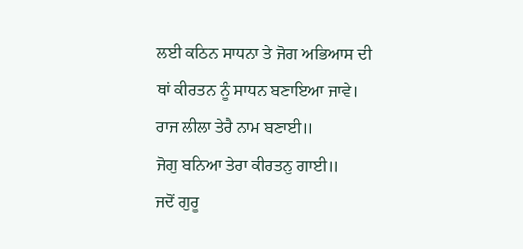ਲਈ ਕਠਿਨ ਸਾਧਨਾ ਤੇ ਜੋਗ ਅਭਿਆਸ ਦੀ ਥਾਂ ਕੀਰਤਨ ਨੂੰ ਸਾਧਨ ਬਣਾਇਆ ਜਾਵੇ।
ਰਾਜ ਲੀਲਾ ਤੇਰੈ ਨਾਮ ਬਣਾਈ॥
ਜੋਗੁ ਬਨਿਆ ਤੇਰਾ ਕੀਰਤਨੁ ਗਾਈ॥
ਜਦੋਂ ਗੁਰੂ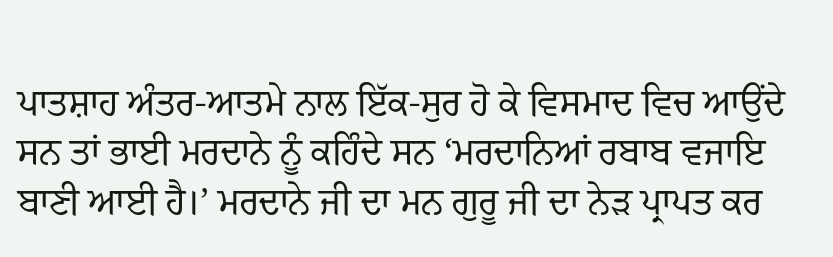ਪਾਤਸ਼ਾਹ ਅੰਤਰ-ਆਤਮੇ ਨਾਲ ਇੱਕ-ਸੁਰ ਹੋ ਕੇ ਵਿਸਮਾਦ ਵਿਚ ਆਉਂਦੇ ਸਨ ਤਾਂ ਭਾਈ ਮਰਦਾਨੇ ਨੂੰ ਕਹਿੰਦੇ ਸਨ ‘ਮਰਦਾਨਿਆਂ ਰਬਾਬ ਵਜਾਇ ਬਾਣੀ ਆਈ ਹੈ।’ ਮਰਦਾਨੇ ਜੀ ਦਾ ਮਨ ਗੁਰੂ ਜੀ ਦਾ ਨੇੜ ਪ੍ਰਾਪਤ ਕਰ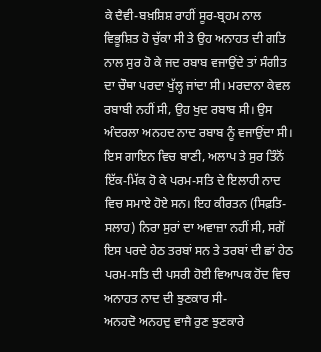ਕੇ ਦੈਵੀ-ਬਖ਼ਸ਼ਿਸ਼ ਰਾਹੀਂ ਸੂਰ-ਬ੍ਰਹਮ ਨਾਲ ਵਿਭੂਸ਼ਿਤ ਹੋ ਚੁੱਕਾ ਸੀ ਤੇ ਉਹ ਅਨਾਹਤ ਦੀ ਗਤਿ ਨਾਲ ਸੁਰ ਹੋ ਕੇ ਜਦ ਰਬਾਬ ਵਜਾਉਂਦੇ ਤਾਂ ਸੰਗੀਤ ਦਾ ਚੌਥਾ ਪਰਦਾ ਖੁੱਲ੍ਹ ਜਾਂਦਾ ਸੀ। ਮਰਦਾਨਾ ਕੇਵਲ ਰਬਾਬੀ ਨਹੀਂ ਸੀ, ਉਹ ਖੁਦ ਰਬਾਬ ਸੀ। ਉਸ ਅੰਦਰਲਾ ਅਨਹਦ ਨਾਦ ਰਬਾਬ ਨੂੰ ਵਜਾਉਂਦਾ ਸੀ। ਇਸ ਗਾਇਨ ਵਿਚ ਬਾਣੀ, ਅਲਾਪ ਤੇ ਸੁਰ ਤਿੰਨੋਂ ਇੱਕ-ਮਿੱਕ ਹੋ ਕੇ ਪਰਮ-ਸਤਿ ਦੇ ਇਲਾਹੀ ਨਾਦ ਵਿਚ ਸਮਾਏ ਹੋਏ ਸਨ। ਇਹ ਕੀਰਤਨ (ਸਿਫ਼ਤਿ-ਸਲਾਹ) ਨਿਰਾ ਸੁਰਾਂ ਦਾ ਅਵਾਜ਼ਾ ਨਹੀਂ ਸੀ, ਸਗੋਂ ਇਸ ਪਰਦੇ ਹੇਠ ਤਰਬਾਂ ਸਨ ਤੇ ਤਰਬਾਂ ਦੀ ਛਾਂ ਹੇਠ ਪਰਮ-ਸਤਿ ਦੀ ਪਸਰੀ ਹੋਈ ਵਿਆਪਕ ਹੋਂਦ ਵਿਚ ਅਨਾਹਤ ਨਾਦ ਦੀ ਝੁਣਕਾਰ ਸੀ-
ਅਨਹਦੋ ਅਨਹਦੁ ਵਾਜੈ ਰੁਣ ਝੁਣਕਾਰੇ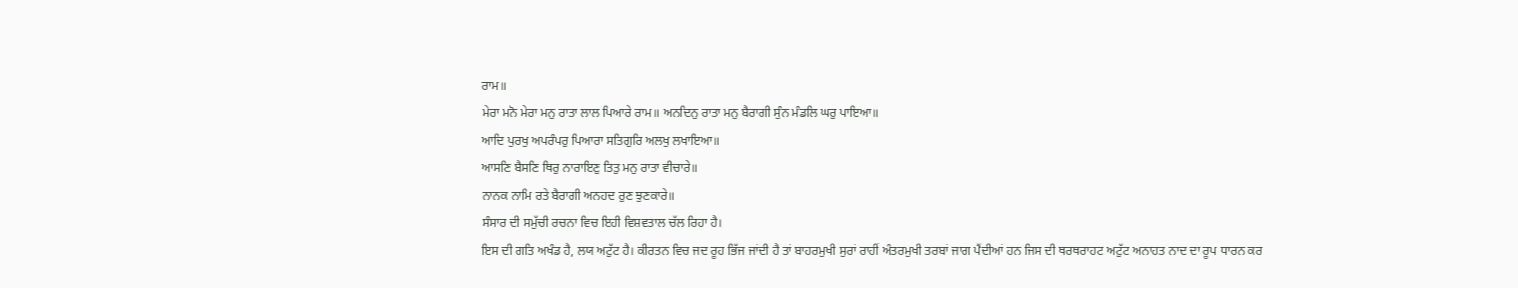ਰਾਮ॥
ਮੇਰਾ ਮਨੋ ਮੇਰਾ ਮਨੁ ਰਾਤਾ ਲਾਲ ਪਿਆਰੇ ਰਾਮ॥ ਅਨਦਿਨੁ ਰਾਤਾ ਮਨੁ ਬੈਰਾਗੀ ਸੁੰਨ ਮੰਡਲਿ ਘਰੁ ਪਾਇਆ॥
ਆਦਿ ਪੁਰਖੁ ਅਪਰੰਪਰੁ ਪਿਆਰਾ ਸਤਿਗੁਰਿ ਅਲਖੁ ਲਖਾਇਆ॥
ਆਸਣਿ ਬੈਸਣਿ ਥਿਰੁ ਨਾਰਾਇਣੁ ਤਿਤੁ ਮਨੁ ਰਾਤਾ ਵੀਚਾਰੇ॥
ਨਾਨਕ ਨਾਮਿ ਰਤੇ ਬੈਰਾਗੀ ਅਨਹਦ ਰੁਣ ਝੁਣਕਾਰੇ॥
ਸੰਸਾਰ ਦੀ ਸਮੁੱਚੀ ਰਚਨਾ ਵਿਚ ਇਹੀ ਵਿਸ਼ਵਤਾਲ ਚੱਲ ਰਿਹਾ ਹੈ।
ਇਸ ਦੀ ਗਤਿ ਅਖੰਡ ਹੈ, ਲਯ ਅਟੁੱਟ ਹੈ। ਕੀਰਤਨ ਵਿਚ ਜਦ ਰੂਹ ਭਿੱਜ ਜਾਂਦੀ ਹੈ ਤਾਂ ਬਾਹਰਮੁਖੀ ਸੁਰਾਂ ਰਾਹੀਂ ਅੰਤਰਮੁਖੀ ਤਰਬਾਂ ਜਾਗ ਪੈਂਦੀਆਂ ਹਨ ਜਿਸ ਦੀ ਥਰਥਰਾਹਟ ਅਟੁੱਟ ਅਨਾਹਤ ਨਾਦ ਦਾ ਰੂਪ ਧਾਰਨ ਕਰ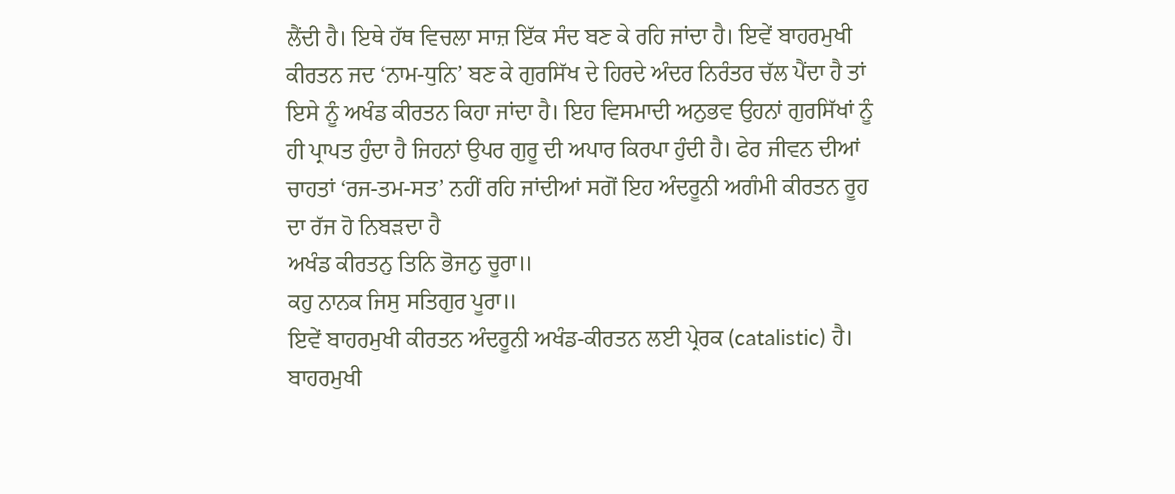ਲੈਂਦੀ ਹੈ। ਇਥੇ ਹੱਥ ਵਿਚਲਾ ਸਾਜ਼ ਇੱਕ ਸੰਦ ਬਣ ਕੇ ਰਹਿ ਜਾਂਦਾ ਹੈ। ਇਵੇਂ ਬਾਹਰਮੁਖੀ ਕੀਰਤਨ ਜਦ ‘ਨਾਮ-ਧੁਨਿ’ ਬਣ ਕੇ ਗੁਰਸਿੱਖ ਦੇ ਹਿਰਦੇ ਅੰਦਰ ਨਿਰੰਤਰ ਚੱਲ ਪੈਂਦਾ ਹੈ ਤਾਂ ਇਸੇ ਨੂੰ ਅਖੰਡ ਕੀਰਤਨ ਕਿਹਾ ਜਾਂਦਾ ਹੈ। ਇਹ ਵਿਸਮਾਦੀ ਅਨੁਭਵ ਉਹਨਾਂ ਗੁਰਸਿੱਖਾਂ ਨੂੰ ਹੀ ਪ੍ਰਾਪਤ ਹੁੰਦਾ ਹੈ ਜਿਹਨਾਂ ਉਪਰ ਗੁਰੂ ਦੀ ਅਪਾਰ ਕਿਰਪਾ ਹੁੰਦੀ ਹੈ। ਫੇਰ ਜੀਵਨ ਦੀਆਂ ਚਾਹਤਾਂ ‘ਰਜ-ਤਮ-ਸਤ’ ਨਹੀਂ ਰਹਿ ਜਾਂਦੀਆਂ ਸਗੋਂ ਇਹ ਅੰਦਰੂਨੀ ਅਗੰਮੀ ਕੀਰਤਨ ਰੂਹ ਦਾ ਰੱਜ ਹੋ ਨਿਬੜਦਾ ਹੈ
ਅਖੰਡ ਕੀਰਤਨੁ ਤਿਨਿ ਭੋਜਨੁ ਚੂਰਾ॥
ਕਹੁ ਨਾਨਕ ਜਿਸੁ ਸਤਿਗੁਰ ਪੂਰਾ॥
ਇਵੇਂ ਬਾਹਰਮੁਖੀ ਕੀਰਤਨ ਅੰਦਰੂਨੀ ਅਖੰਡ-ਕੀਰਤਨ ਲਈ ਪ੍ਰੇਰਕ (catalistic) ਹੈ। ਬਾਹਰਮੁਖੀ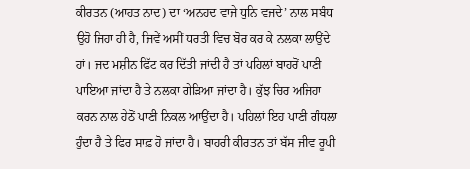ਕੀਰਤਨ (ਆਹਤ ਨਾਦ) ਦਾ ‘ਅਨਹਦ ਵਾਜੇ ਧੁਨਿ ਵਜਦੇ’ ਨਾਲ ਸਬੰਧ ਉਹੋ ਜਿਹਾ ਹੀ ਹੈ, ਜਿਵੇਂ ਅਸੀਂ ਧਰਤੀ ਵਿਚ ਬੋਰ ਕਰ ਕੇ ਨਲਕਾ ਲਾਉਂਦੇ ਹਾਂ। ਜਦ ਮਸ਼ੀਨ ਫਿੱਟ ਕਰ ਦਿੱਤੀ ਜਾਂਦੀ ਹੈ ਤਾਂ ਪਹਿਲਾਂ ਬਾਹਰੋਂ ਪਾਣੀ ਪਾਇਆ ਜਾਂਦਾ ਹੈ ਤੇ ਨਲਕਾ ਗੇੜਿਆ ਜਾਂਦਾ ਹੈ। ਕੁੱਝ ਚਿਰ ਅਜਿਹਾ ਕਰਨ ਨਾਲ ਹੇਠੋਂ ਪਾਣੀ ਨਿਕਲ ਆਉਂਦਾ ਹੈ। ਪਹਿਲਾਂ ਇਹ ਪਾਣੀ ਗੰਧਲਾ ਹੁੰਦਾ ਹੈ ਤੇ ਫਿਰ ਸਾਫ਼ ਹੋ ਜਾਂਦਾ ਹੈ। ਬਾਹਰੀ ਕੀਰਤਨ ਤਾਂ ਬੱਸ ਜੀਵ ਰੂਪੀ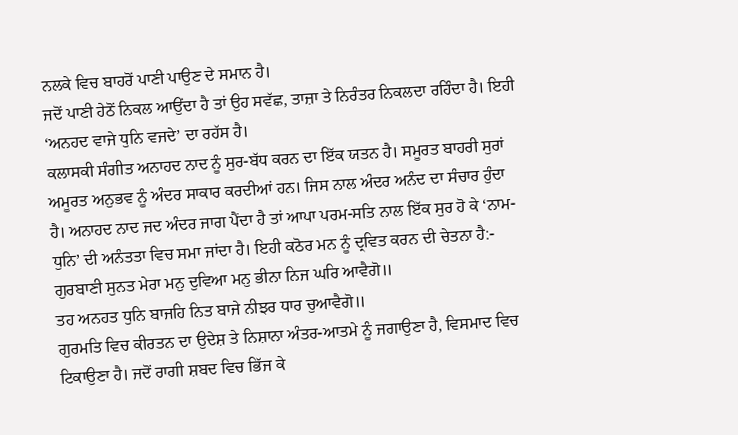ਨਲਕੇ ਵਿਚ ਬਾਹਰੋਂ ਪਾਣੀ ਪਾਉਣ ਦੇ ਸਮਾਨ ਹੈ।
ਜਦੋਂ ਪਾਣੀ ਹੇਠੋਂ ਨਿਕਲ ਆਉਂਦਾ ਹੈ ਤਾਂ ਉਹ ਸਵੱਛ, ਤਾਜ਼ਾ ਤੇ ਨਿਰੰਤਰ ਨਿਕਲਦਾ ਰਹਿੰਦਾ ਹੈ। ਇਹੀ ‘ਅਨਹਦ ਵਾਜੇ ਧੁਨਿ ਵਜਦੇ’ ਦਾ ਰਹੱਸ ਹੈ।
ਕਲਾਸਕੀ ਸੰਗੀਤ ਅਨਾਹਦ ਨਾਦ ਨੂੰ ਸੁਰ-ਬੱਧ ਕਰਨ ਦਾ ਇੱਕ ਯਤਨ ਹੈ। ਸਮੂਰਤ ਬਾਹਰੀ ਸੁਰਾਂ ਅਮੂਰਤ ਅਨੁਭਵ ਨੂੰ ਅੰਦਰ ਸਾਕਾਰ ਕਰਦੀਆਂ ਹਨ। ਜਿਸ ਨਾਲ ਅੰਦਰ ਅਨੰਦ ਦਾ ਸੰਚਾਰ ਹੁੰਦਾ ਹੈ। ਅਨਾਹਦ ਨਾਦ ਜਦ ਅੰਦਰ ਜਾਗ ਪੈਂਦਾ ਹੈ ਤਾਂ ਆਪਾ ਪਰਮ-ਸਤਿ ਨਾਲ ਇੱਕ ਸੁਰ ਹੋ ਕੇ ‘ਨਾਮ-ਧੁਨਿ’ ਦੀ ਅਨੰਤਤਾ ਵਿਚ ਸਮਾ ਜਾਂਦਾ ਹੈ। ਇਹੀ ਕਠੋਰ ਮਨ ਨੂੰ ਦ੍ਰਵਿਤ ਕਰਨ ਦੀ ਚੇਤਨਾ ਹੈ:-
ਗੁਰਬਾਣੀ ਸੁਨਤ ਮੇਰਾ ਮਨੁ ਦੁਵਿਆ ਮਨੁ ਭੀਨਾ ਨਿਜ ਘਰਿ ਆਵੈਗੋ॥
ਤਹ ਅਨਹਤ ਧੁਨਿ ਬਾਜਹਿ ਨਿਤ ਬਾਜੇ ਨੀਝਰ ਧਾਰ ਚੁਆਵੈਗੋ॥
ਗੁਰਮਤਿ ਵਿਚ ਕੀਰਤਨ ਦਾ ਉਦੇਸ਼ ਤੇ ਨਿਸ਼ਾਨਾ ਅੰਤਰ-ਆਤਮੇ ਨੂੰ ਜਗਾਉਣਾ ਹੈ, ਵਿਸਮਾਦ ਵਿਚ ਟਿਕਾਉਣਾ ਹੈ। ਜਦੋਂ ਰਾਗੀ ਸ਼ਬਦ ਵਿਚ ਭਿੱਜ ਕੇ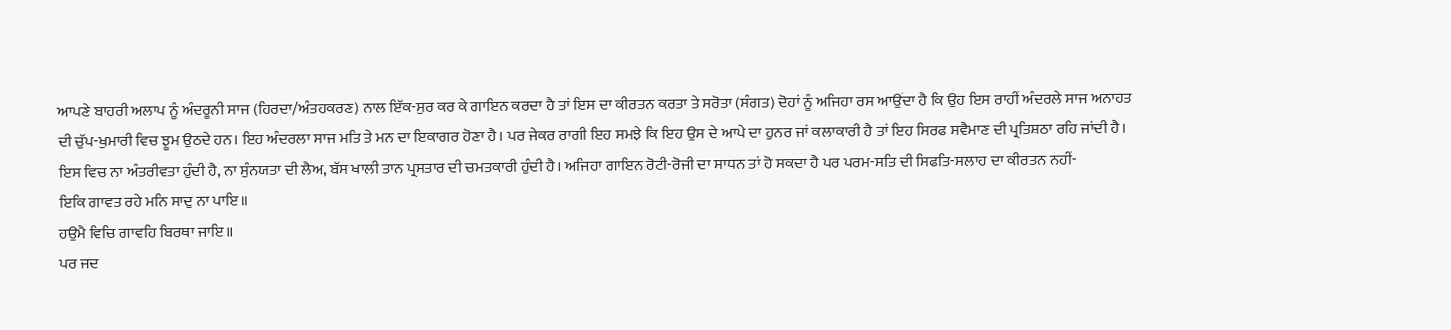ਆਪਣੇ ਬਾਹਰੀ ਅਲਾਪ ਨੂੰ ਅੰਦਰੂਨੀ ਸਾਜ (ਹਿਰਦਾ/ਅੰਤਹਕਰਣ) ਨਾਲ ਇੱਕ-ਸੁਰ ਕਰ ਕੇ ਗਾਇਨ ਕਰਦਾ ਹੈ ਤਾਂ ਇਸ ਦਾ ਕੀਰਤਨ ਕਰਤਾ ਤੇ ਸਰੋਤਾ (ਸੰਗਤ) ਦੋਹਾਂ ਨੂੰ ਅਜਿਹਾ ਰਸ ਆਉਂਦਾ ਹੈ ਕਿ ਉਹ ਇਸ ਰਾਹੀਂ ਅੰਦਰਲੇ ਸਾਜ ਅਨਾਹਤ ਦੀ ਚੁੱਪ-ਖੁਮਾਰੀ ਵਿਚ ਝੂਮ ਉਠਦੇ ਹਨ। ਇਹ ਅੰਦਰਲਾ ਸਾਜ ਮਤਿ ਤੇ ਮਨ ਦਾ ਇਕਾਗਰ ਹੋਣਾ ਹੈ। ਪਰ ਜੇਕਰ ਰਾਗੀ ਇਹ ਸਮਝੇ ਕਿ ਇਹ ਉਸ ਦੇ ਆਪੇ ਦਾ ਹੁਨਰ ਜਾਂ ਕਲਾਕਾਰੀ ਹੈ ਤਾਂ ਇਹ ਸਿਰਫ ਸਵੈਮਾਣ ਦੀ ਪ੍ਰਤਿਸ਼ਠਾ ਰਹਿ ਜਾਂਦੀ ਹੈ। ਇਸ ਵਿਚ ਨਾ ਅੰਤਰੀਵਤਾ ਹੁੰਦੀ ਹੈ, ਨਾ ਸੁੰਨਯਤਾ ਦੀ ਲੈਅ, ਬੱਸ ਖਾਲੀ ਤਾਨ ਪ੍ਰਸਤਾਰ ਦੀ ਚਮਤਕਾਰੀ ਹੁੰਦੀ ਹੈ। ਅਜਿਹਾ ਗਾਇਨ ਰੋਟੀ-ਰੋਜੀ ਦਾ ਸਾਧਨ ਤਾਂ ਹੋ ਸਕਦਾ ਹੈ ਪਰ ਪਰਮ-ਸਤਿ ਦੀ ਸਿਫਤਿ-ਸਲਾਹ ਦਾ ਕੀਰਤਨ ਨਹੀਂ-
ਇਕਿ ਗਾਵਤ ਰਹੇ ਮਨਿ ਸਾਦੁ ਨਾ ਪਾਇ॥
ਹਉਮੈ ਵਿਚਿ ਗਾਵਹਿ ਬਿਰਥਾ ਜਾਇ॥
ਪਰ ਜਦ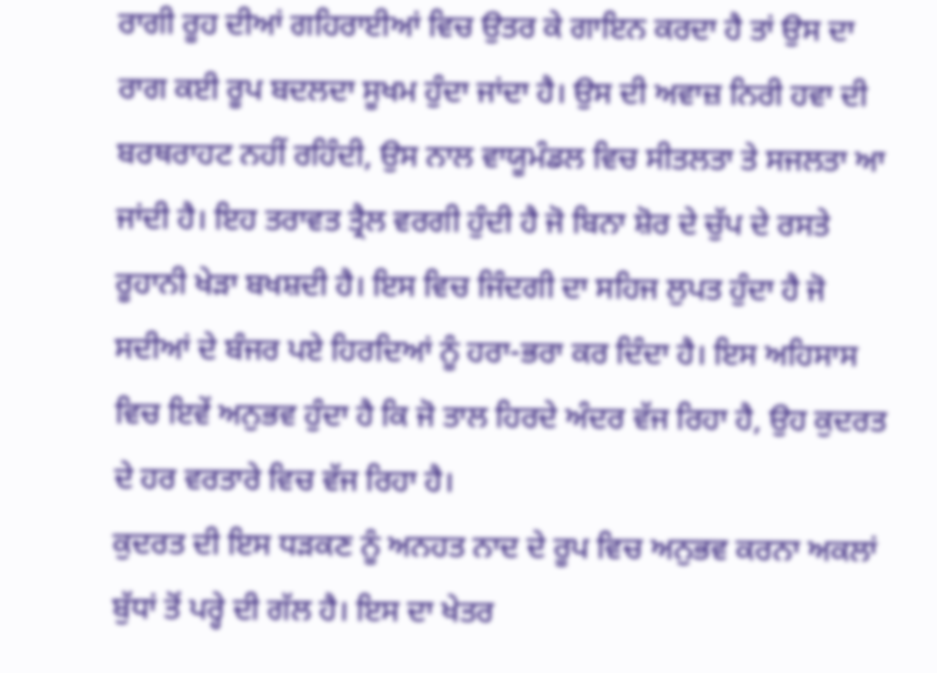ਰਾਗੀ ਰੂਹ ਦੀਆਂ ਗਹਿਰਾਈਆਂ ਵਿਚ ਉਤਰ ਕੇ ਗਾਇਨ ਕਰਦਾ ਹੈ ਤਾਂ ਉਸ ਦਾ ਰਾਗ ਕਈ ਰੂਪ ਬਦਲਦਾ ਸੂਖਮ ਹੁੰਦਾ ਜਾਂਦਾ ਹੈ। ਉਸ ਦੀ ਅਵਾਜ਼ ਨਿਰੀ ਹਵਾ ਦੀ ਬਰਥਰਾਹਟ ਨਹੀਂ ਰਹਿੰਦੀ, ਉਸ ਨਾਲ ਵਾਯੂਮੰਡਲ ਵਿਚ ਸੀਤਲਤਾ ਤੇ ਸਜਲਤਾ ਆ ਜਾਂਦੀ ਹੈ। ਇਹ ਤਰਾਵਤ ਤ੍ਰੈਲ ਵਰਗੀ ਹੁੰਦੀ ਹੈ ਜੋ ਬਿਨਾ ਸ਼ੋਰ ਦੇ ਚੁੱਪ ਦੇ ਰਸਤੇ ਰੂਹਾਨੀ ਖੇੜਾ ਬਖਸ਼ਦੀ ਹੈ। ਇਸ ਵਿਚ ਜਿੰਦਗੀ ਦਾ ਸਹਿਜ ਲੁਪਤ ਹੁੰਦਾ ਹੈ ਜੋ ਸਦੀਆਂ ਦੇ ਬੰਜਰ ਪਏ ਹਿਰਦਿਆਂ ਨੂੰ ਹਰਾ-ਭਰਾ ਕਰ ਦਿੰਦਾ ਹੈ। ਇਸ ਅਹਿਸਾਸ ਵਿਚ ਇਵੇਂ ਅਨੁਭਵ ਹੁੰਦਾ ਹੈ ਕਿ ਜੋ ਤਾਲ ਹਿਰਦੇ ਅੰਦਰ ਵੱਜ ਰਿਹਾ ਹੈ, ਉਹ ਕੁਦਰਤ ਦੇ ਹਰ ਵਰਤਾਰੇ ਵਿਚ ਵੱਜ ਰਿਹਾ ਹੈ।
ਕੁਦਰਤ ਦੀ ਇਸ ਧੜਕਣ ਨੂੰ ਅਨਹਤ ਨਾਦ ਦੇ ਰੂਪ ਵਿਚ ਅਨੁਭਵ ਕਰਨਾ ਅਕਲਾਂ ਬੁੱਧਾਂ ਤੋਂ ਪਰ੍ਹੇ ਦੀ ਗੱਲ ਹੈ। ਇਸ ਦਾ ਖੇਤਰ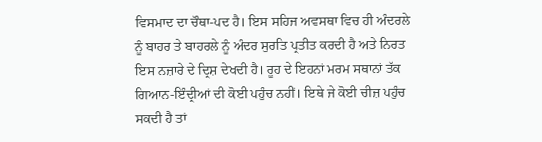ਵਿਸਮਾਦ ਦਾ ਚੌਥਾ-ਪਦ ਹੈ। ਇਸ ਸਹਿਜ ਅਵਸਥਾ ਵਿਚ ਹੀ ਅੰਦਰਲੇ ਨੂੰ ਬਾਹਰ ਤੇ ਬਾਹਰਲੇ ਨੂੰ ਅੰਦਰ ਸੁਰਤਿ ਪ੍ਰਤੀਤ ਕਰਦੀ ਹੈ ਅਤੇ ਨਿਰਤ ਇਸ ਨਜ਼ਾਰੇ ਦੇ ਦ੍ਰਿਸ਼ ਦੇਖਦੀ ਹੈ। ਰੂਹ ਦੇ ਇਹਨਾਂ ਮਰਮ ਸਥਾਨਾਂ ਤੱਕ ਗਿਆਨ-ਇੰਦ੍ਰੀਆਂ ਦੀ ਕੋਈ ਪਹੁੰਚ ਨਹੀਂ। ਇਥੇ ਜੇ ਕੋਈ ਚੀਜ਼ ਪਹੁੰਚ ਸਕਦੀ ਹੈ ਤਾਂ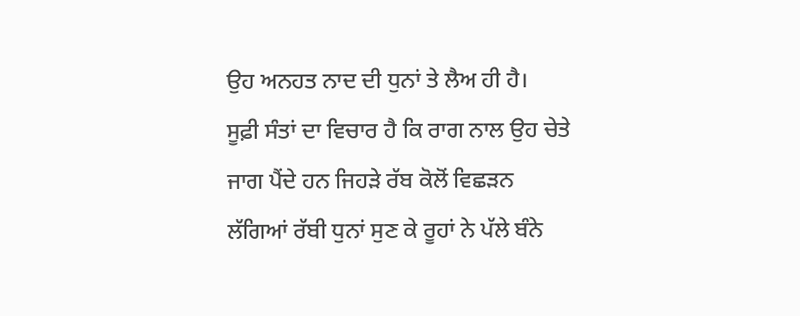ਉਹ ਅਨਹਤ ਨਾਦ ਦੀ ਧੁਨਾਂ ਤੇ ਲੈਅ ਹੀ ਹੈ।
ਸੂਫ਼ੀ ਸੰਤਾਂ ਦਾ ਵਿਚਾਰ ਹੈ ਕਿ ਰਾਗ ਨਾਲ ਉਹ ਚੇਤੇ ਜਾਗ ਪੈਂਦੇ ਹਨ ਜਿਹੜੇ ਰੱਬ ਕੋਲੋਂ ਵਿਛੜਨ ਲੱਗਿਆਂ ਰੱਬੀ ਧੁਨਾਂ ਸੁਣ ਕੇ ਰੂਹਾਂ ਨੇ ਪੱਲੇ ਬੰਨੇ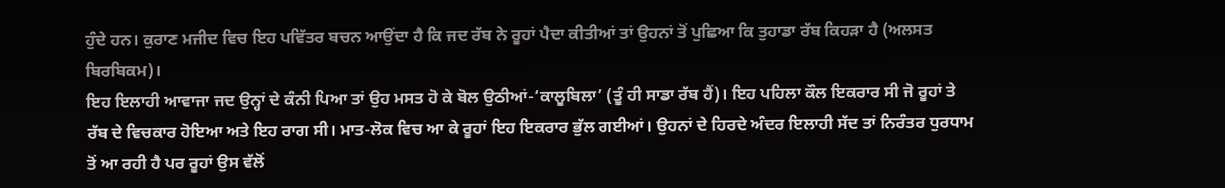ਹੁੰਦੇ ਹਨ। ਕੁਰਾਣ ਮਜੀਦ ਵਿਚ ਇਹ ਪਵਿੱਤਰ ਬਚਨ ਆਉਂਦਾ ਹੈ ਕਿ ਜਦ ਰੱਬ ਨੇ ਰੂਹਾਂ ਪੈਦਾ ਕੀਤੀਆਂ ਤਾਂ ਉਹਨਾਂ ਤੋਂ ਪੁਛਿਆ ਕਿ ਤੁਹਾਡਾ ਰੱਬ ਕਿਹੜਾ ਹੈ (ਅਲਸਤ ਬਿਰਬਿਕਮ)।
ਇਹ ਇਲਾਹੀ ਆਵਾਜਾ ਜਦ ਉਨ੍ਹਾਂ ਦੇ ਕੰਨੀ ਪਿਆ ਤਾਂ ਉਹ ਮਸਤ ਹੋ ਕੇ ਬੋਲ ਉਠੀਆਂ-‘ਕਾਲੂਬਿਲਾ’ (ਤੂੰ ਹੀ ਸਾਡਾ ਰੱਬ ਹੈਂ)। ਇਹ ਪਹਿਲਾ ਕੌਲ ਇਕਰਾਰ ਸੀ ਜੋ ਰੂਹਾਂ ਤੇ ਰੱਬ ਦੇ ਵਿਚਕਾਰ ਹੋਇਆ ਅਤੇ ਇਹ ਰਾਗ ਸੀ। ਮਾਤ-ਲੋਕ ਵਿਚ ਆ ਕੇ ਰੂਹਾਂ ਇਹ ਇਕਰਾਰ ਭੁੱਲ ਗਈਆਂ। ਉਹਨਾਂ ਦੇ ਹਿਰਦੇ ਅੰਦਰ ਇਲਾਹੀ ਸੱਦ ਤਾਂ ਨਿਰੰਤਰ ਧੁਰਧਾਮ ਤੋਂ ਆ ਰਹੀ ਹੈ ਪਰ ਰੂਹਾਂ ਉਸ ਵੱਲੋਂ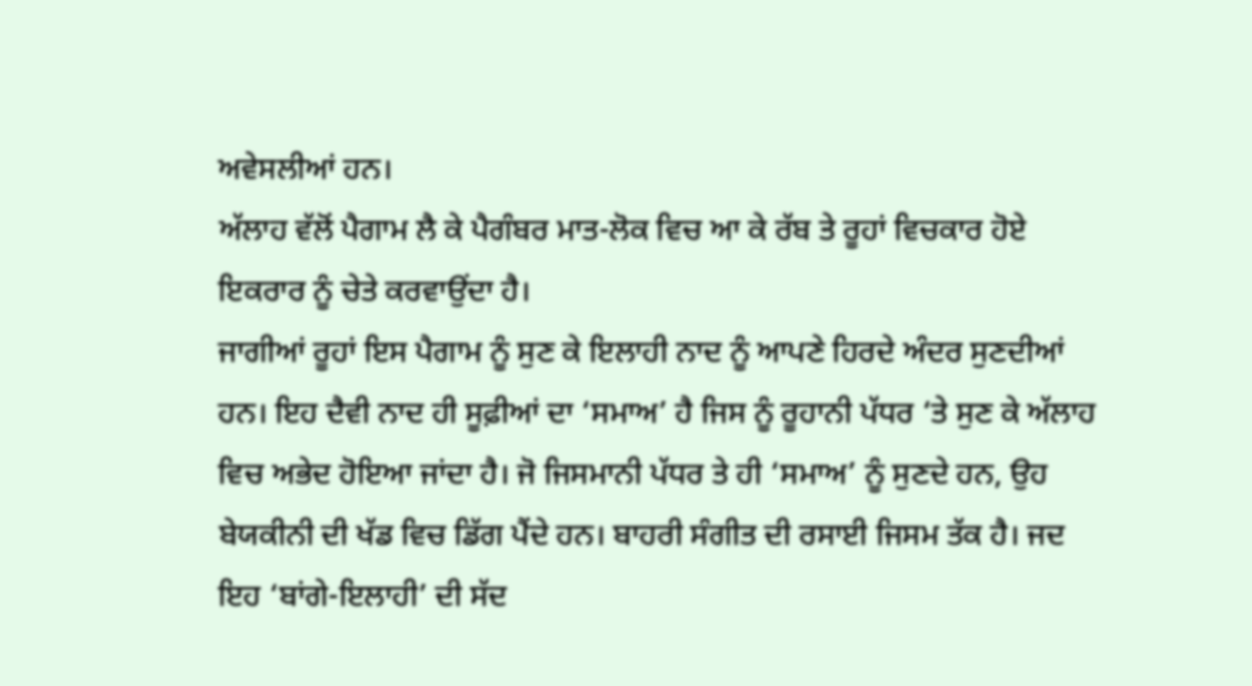ਅਵੇਸਲੀਆਂ ਹਨ।
ਅੱਲਾਹ ਵੱਲੋਂ ਪੈਗਾਮ ਲੈ ਕੇ ਪੈਗੰਬਰ ਮਾਤ-ਲੋਕ ਵਿਚ ਆ ਕੇ ਰੱਬ ਤੇ ਰੂਹਾਂ ਵਿਚਕਾਰ ਹੋਏ ਇਕਰਾਰ ਨੂੰ ਚੇਤੇ ਕਰਵਾਉਂਦਾ ਹੈ।
ਜਾਗੀਆਂ ਰੂਹਾਂ ਇਸ ਪੈਗਾਮ ਨੂੰ ਸੁਣ ਕੇ ਇਲਾਹੀ ਨਾਦ ਨੂੰ ਆਪਣੇ ਹਿਰਦੇ ਅੰਦਰ ਸੁਣਦੀਆਂ ਹਨ। ਇਹ ਦੈਵੀ ਨਾਦ ਹੀ ਸੂਫ਼ੀਆਂ ਦਾ ‘ਸਮਾਅ’ ਹੈ ਜਿਸ ਨੂੰ ਰੂਹਾਨੀ ਪੱਧਰ ‘ਤੇ ਸੁਣ ਕੇ ਅੱਲਾਹ ਵਿਚ ਅਭੇਦ ਹੋਇਆ ਜਾਂਦਾ ਹੈ। ਜੋ ਜਿਸਮਾਨੀ ਪੱਧਰ ਤੇ ਹੀ ‘ਸਮਾਅ’ ਨੂੰ ਸੁਣਦੇ ਹਨ, ਉਹ ਬੇਯਕੀਨੀ ਦੀ ਖੱਡ ਵਿਚ ਡਿੱਗ ਪੈਂਦੇ ਹਨ। ਬਾਹਰੀ ਸੰਗੀਤ ਦੀ ਰਸਾਈ ਜਿਸਮ ਤੱਕ ਹੈ। ਜਦ ਇਹ ‘ਬਾਂਗੇ-ਇਲਾਹੀ’ ਦੀ ਸੱਦ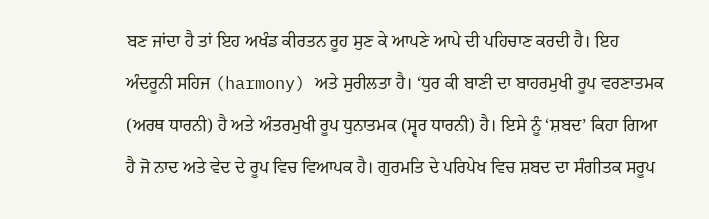ਬਣ ਜਾਂਦਾ ਹੈ ਤਾਂ ਇਹ ਅਖੰਡ ਕੀਰਤਨ ਰੂਹ ਸੁਣ ਕੇ ਆਪਣੇ ਆਪੇ ਦੀ ਪਹਿਚਾਣ ਕਰਦੀ ਹੈ। ਇਹ ਅੰਦਰੂਨੀ ਸਹਿਜ (harmony) ਅਤੇ ਸੁਰੀਲਤਾ ਹੈ। ‘ਧੁਰ ਕੀ ਬਾਣੀ ਦਾ ਬਾਹਰਮੁਖੀ ਰੂਪ ਵਰਣਾਤਮਕ (ਅਰਥ ਧਾਰਨੀ) ਹੈ ਅਤੇ ਅੰਤਰਮੁਖੀ ਰੂਪ ਧੁਨਾਤਮਕ (ਸ੍ਵਰ ਧਾਰਨੀ) ਹੈ। ਇਸੇ ਨੂੰ ‘ਸ਼ਬਦ’ ਕਿਹਾ ਗਿਆ ਹੈ ਜੋ ਨਾਦ ਅਤੇ ਵੇਦ ਦੇ ਰੂਪ ਵਿਚ ਵਿਆਪਕ ਹੈ। ਗੁਰਮਤਿ ਦੇ ਪਰਿਪੇਖ ਵਿਚ ਸ਼ਬਦ ਦਾ ਸੰਗੀਤਕ ਸਰੂਪ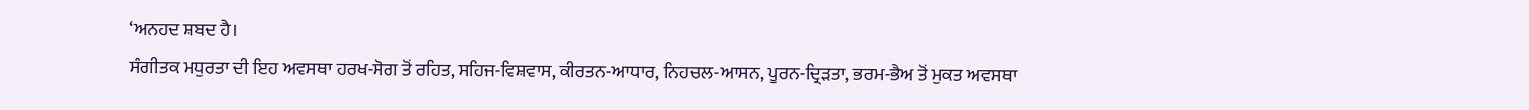‘ਅਨਹਦ ਸ਼ਬਦ ਹੈ।
ਸੰਗੀਤਕ ਮਧੁਰਤਾ ਦੀ ਇਹ ਅਵਸਥਾ ਹਰਖ-ਸੋਗ ਤੋਂ ਰਹਿਤ, ਸਹਿਜ-ਵਿਸ਼ਵਾਸ, ਕੀਰਤਨ-ਆਧਾਰ, ਨਿਹਚਲ-ਆਸਨ, ਪੂਰਨ-ਦ੍ਰਿੜਤਾ, ਭਰਮ-ਭੈਅ ਤੋਂ ਮੁਕਤ ਅਵਸਥਾ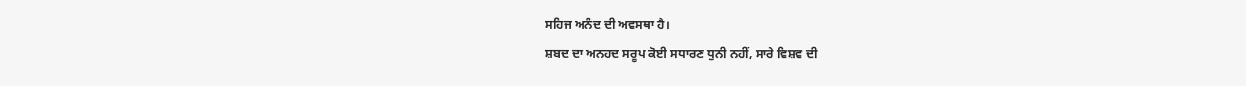ਸਹਿਜ ਅਨੰਦ ਦੀ ਅਵਸਥਾ ਹੈ।
ਸ਼ਬਦ ਦਾ ਅਨਹਦ ਸਰੂਪ ਕੋਈ ਸਧਾਰਣ ਧੁਨੀ ਨਹੀਂ, ਸਾਰੇ ਵਿਸ਼ਵ ਦੀ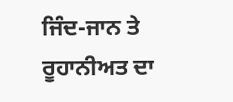ਜਿੰਦ-ਜਾਨ ਤੇ ਰੂਹਾਨੀਅਤ ਦਾ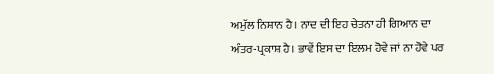ਅਮੁੱਲ ਨਿਸ਼ਾਨ ਹੈ। ਨਾਦ ਦੀ ਇਹ ਚੇਤਨਾ ਹੀ ਗਿਆਨ ਦਾ ਅੰਤਰ-ਪ੍ਰਕਾਸ਼ ਹੈ। ਭਾਵੇਂ ਇਸ ਦਾ ਇਲਮ ਹੋਵੇ ਜਾਂ ਨਾ ਹੋਵੇ ਪਰ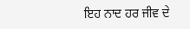ਇਹ ਨਾਦ ਹਰ ਜੀਵ ਦੇ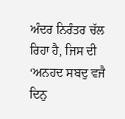ਅੰਦਰ ਨਿਰੰਤਰ ਚੱਲ ਰਿਹਾ ਹੈ, ਜਿਸ ਦੀ ‘ਅਨਹਦ ਸਬਦੁ ਵਜੈ ਦਿਨੁ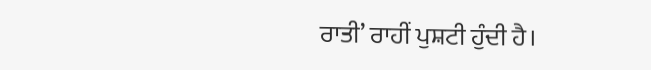ਰਾਤੀ’ ਰਾਹੀਂ ਪੁਸ਼ਟੀ ਹੁੰਦੀ ਹੈ।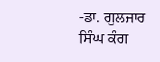-ਡਾ. ਗੁਲਜਾਰ ਸਿੰਘ ਕੰਗ